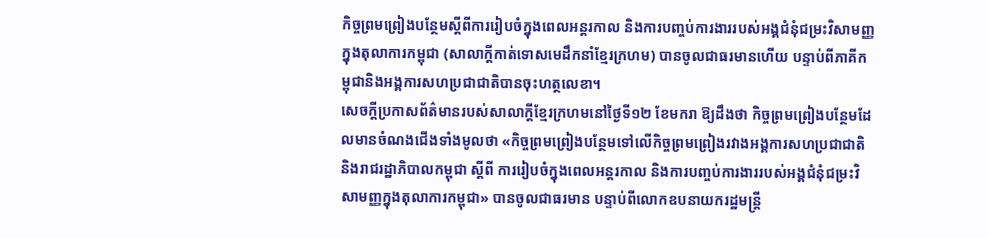កិច្ចព្រមព្រៀងបន្ថែមស្ដីពីការរៀបចំក្នុងពេលអន្តរកាល និងការបញ្ចប់ការងាររបស់អង្គជំនុំជម្រះវិសាមញ្ញក្នុងតុលាការកម្ពុជា (សាលាក្ដីកាត់ទោសមេដឹកនាំខ្មែរក្រហម) បានចូលជាធរមានហើយ បន្ទាប់ពីភាគីកម្ពុជានិងអង្គការសហប្រជាជាតិបានចុះហត្ថលេខា។
សេចក្ដីប្រកាសព័ត៌មានរបស់សាលាក្ដីខ្មែរក្រហមនៅថ្ងៃទី១២ ខែមករា ឱ្យដឹងថា កិច្ចព្រមព្រៀងបន្ថែមដែលមានចំណងជើងទាំងមូលថា «កិច្ចព្រមព្រៀងបន្ថែមទៅលើកិច្ចព្រមព្រៀងរវាងអង្គការសហប្រជាជាតិ និងរាជរដ្ឋាភិបាលកម្ពុជា ស្ដីពី ការរៀបចំក្នុងពេលអន្តរកាល និងការបញ្ចប់ការងាររបស់អង្គជំនុំជម្រះវិសាមញ្ញក្នុងតុលាការកម្ពុជា» បានចូលជាធរមាន បន្ទាប់ពីលោកឧបនាយករដ្ឋមន្ត្រី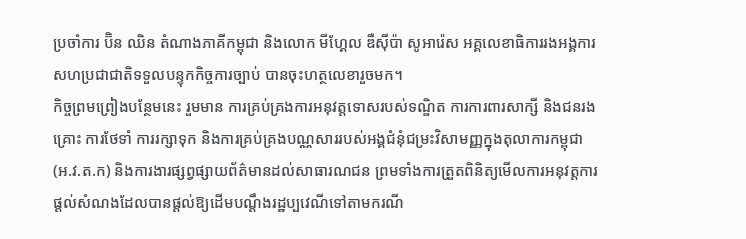ប្រចាំការ ប៊ិន ឈិន តំណាងភាគីកម្ពុជា និងលោក មីហ្គែល ឌឺស៊ីប៉ា សូអារ៉េស អគ្គលេខាធិការរងអង្គការសហប្រជាជាតិទទួលបន្ទុកកិច្ចការច្បាប់ បានចុះហត្ថលេខារួចមក។
កិច្ចព្រមព្រៀងបន្ថែមនេះ រួមមាន ការគ្រប់គ្រងការអនុវត្តទោសរបស់ទណ្ឌិត ការការពារសាក្សី និងជនរងគ្រោះ ការថែទាំ ការរក្សាទុក និងការគ្រប់គ្រងបណ្ណសាររបស់អង្គជំនុំជម្រះវិសាមញ្ញក្នុងតុលាការកម្ពុជា (អ.វ.ត.ក) និងការងារផ្សព្វផ្សាយព័ត៌មានដល់សាធារណជន ព្រមទាំងការត្រួតពិនិត្យមើលការអនុវត្តការផ្ដល់សំណងដែលបានផ្ដល់ឱ្យដើមបណ្ដឹងរដ្ឋប្បវេណីទៅតាមករណី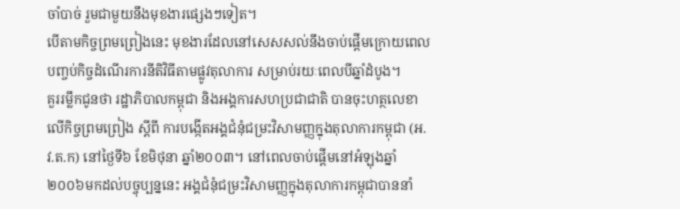ចាំបាច់ រួមជាមួយនឹងមុខងារផ្សេងៗទៀត។
បើតាមកិច្ចព្រមព្រៀងនេះ មុខងារដែលនៅសេសសល់នឹងចាប់ផ្ដើមក្រោយពេលបញ្ចប់កិច្ចដំណើរការនីតិវិធីតាមផ្លូវតុលាការ សម្រាប់រយៈពេលបីឆ្នាំដំបូង។
គួររម្លឹកជូនថា រដ្ឋាភិបាលកម្ពុជា និងអង្គការសហប្រជាជាតិ បានចុះហត្ថលេខាលើកិច្ចព្រមព្រៀង ស្ដីពី ការបង្កើតអង្គជំនុំជម្រះវិសាមញ្ញក្នុងតុលាការកម្ពុជា (អ.វ.ត.ក) នៅថ្ងៃទី៦ ខែមិថុនា ឆ្នាំ២០០៣។ នៅពេលចាប់ផ្ដើមនៅអំឡុងឆ្នាំ២០០៦មកដល់បច្ចុប្បន្ននេះ អង្គជំនុំជម្រះវិសាមញ្ញក្នុងតុលាការកម្ពុជាបាននាំ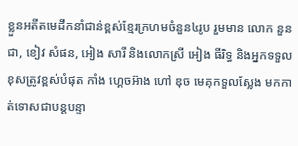ខ្លួនអតីតមេដឹកនាំជាន់ខ្ពស់ខ្មែរក្រហមចំនួន៤រូប រួមមាន លោក នួន ជា, ខៀវ សំផន, អៀង សារី និងលោកស្រី អៀង ធីរិទ្ធ និងអ្នកទទួលខុសត្រូវខ្ពស់បំផុត កាំង ហ្គេចអ៊ាង ហៅ ឌុច មេគុកទួលស្លែង មកកាត់ទោសជាបន្តបន្ទា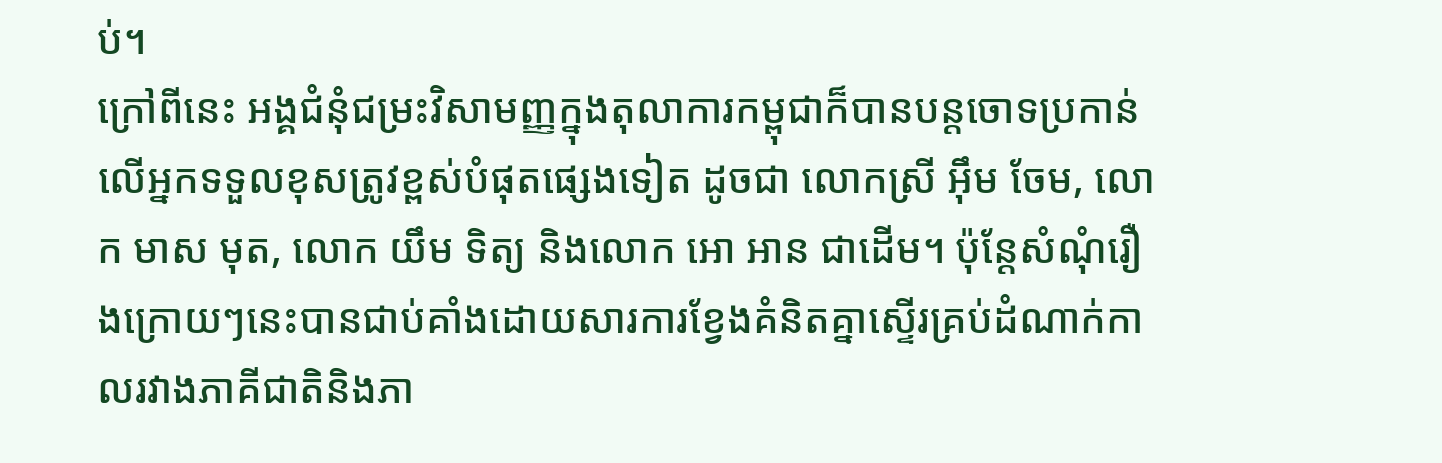ប់។
ក្រៅពីនេះ អង្គជំនុំជម្រះវិសាមញ្ញក្នុងតុលាការកម្ពុជាក៏បានបន្តចោទប្រកាន់លើអ្នកទទួលខុសត្រូវខ្ពស់បំផុតផ្សេងទៀត ដូចជា លោកស្រី អ៊ឹម ចែម, លោក មាស មុត, លោក យឹម ទិត្យ និងលោក អោ អាន ជាដើម។ ប៉ុន្តែសំណុំរឿងក្រោយៗនេះបានជាប់គាំងដោយសារការខ្វែងគំនិតគ្នាស្ទើរគ្រប់ដំណាក់កាលរវាងភាគីជាតិនិងភា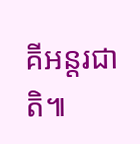គីអន្តរជាតិ៕